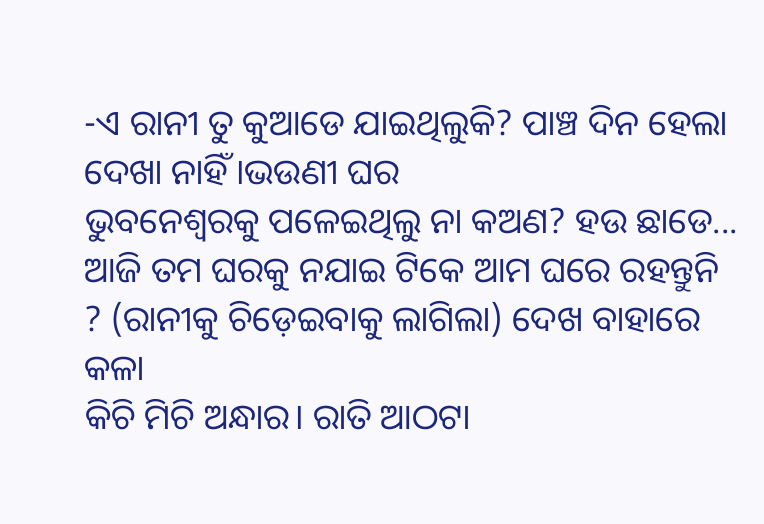-ଏ ରାନୀ ତୁ କୁଆଡେ ଯାଇଥିଲୁକି? ପାଞ୍ଚ ଦିନ ହେଲା ଦେଖା ନାହିଁ।ଭଉଣୀ ଘର
ଭୁବନେଶ୍ୱରକୁ ପଳେଇଥିଲୁ ନା କଅଣ? ହଉ ଛାଡେ... ଆଜି ତମ ଘରକୁ ନଯାଇ ଟିକେ ଆମ ଘରେ ରହନ୍ତୁନି ? (ରାନୀକୁ ଚିଡ଼େଇବାକୁ ଲାଗିଲା) ଦେଖ ବାହାରେ କଳା
କିଚି ମିଚି ଅନ୍ଧାର। ରାତି ଆଠଟା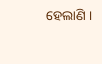ହେଲାଣି ।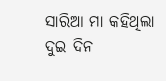ସାରିଆ ମା କହିଥିଲା ଦୁଇ ଦିନ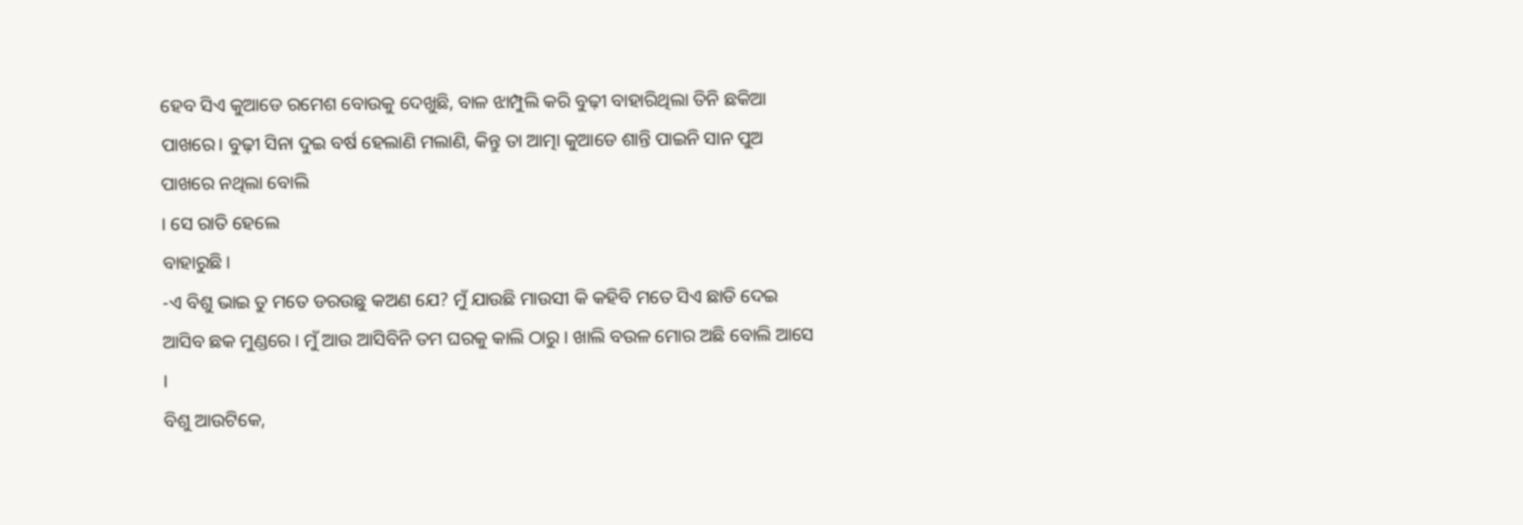ହେବ ସିଏ କୁଆଡେ ରମେଶ ବୋଉକୁ ଦେଖୁଛି, ବାଳ ଝାମ୍ପୁଲି କରି ବୁଢ଼ୀ ବାହାରିଥିଲା ତିନି ଛକିଆ
ପାଖରେ। ବୁଢ଼ୀ ସିନା ଦୁଇ ବର୍ଷ ହେଲାଣି ମଲାଣି, କିନ୍ତୁ ତା ଆତ୍ମା କୁଆଡେ ଶାନ୍ତି ପାଇନି ସାନ ପୁଅ
ପାଖରେ ନଥିଲା ବୋଲି
। ସେ ରାତି ହେଲେ
ବାହାରୁଛି।
-ଏ ବିଶୁ ଭାଇ ତୁ ମତେ ଡରଉଛୁ କଅଣ ଯେ? ମୁଁ ଯାଉଛି ମାଉସୀ କି କହିବି ମତେ ସିଏ ଛାଡି ଦେଇ
ଆସିବ ଛକ ମୁଣ୍ଡରେ । ମୁଁ ଆଉ ଆସିବିନି ତମ ଘରକୁ କାଲି ଠାରୁ । ଖାଲି ବଉଳ ମୋର ଅଛି ବୋଲି ଆସେ
।
ବିଶୁ ଆଉଟିକେ,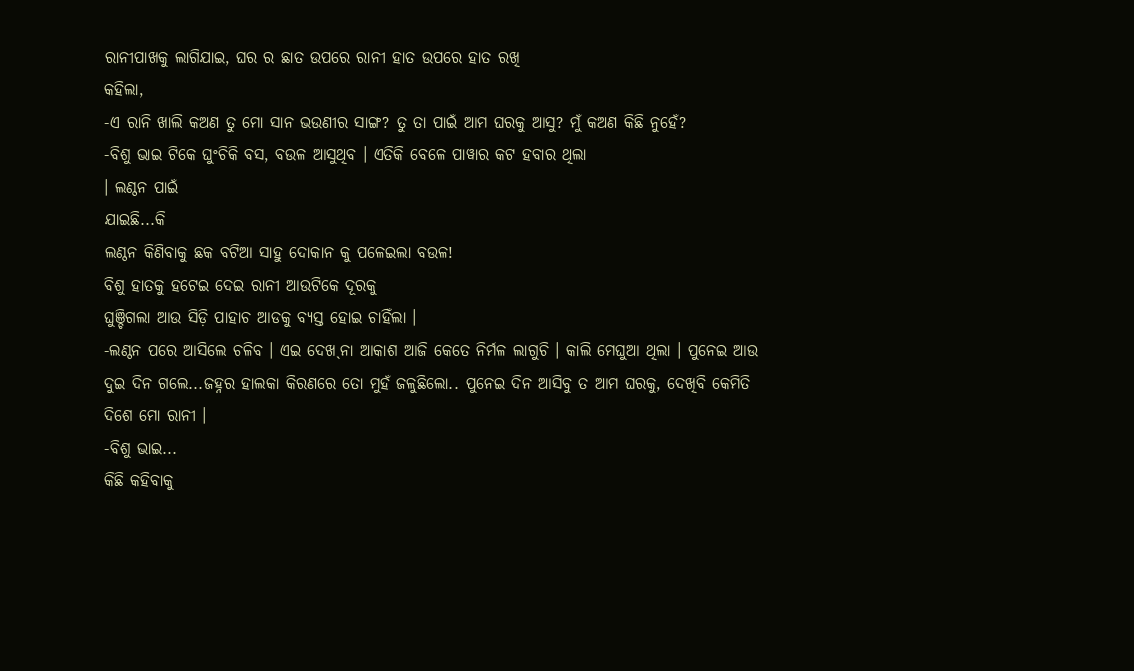ରାନୀପାଖକୁ ଲାଗିଯାଇ, ଘର ର ଛାତ ଉପରେ ରାନୀ ହାତ ଉପରେ ହାତ ରଖି
କହିଲା,
-ଏ ରାନି ଖାଲି କଅଣ ତୁ ମୋ ସାନ ଭଉଣୀର ସାଙ୍ଗ? ତୁ ତା ପାଇଁ ଆମ ଘରକୁ ଆସୁ? ମୁଁ କଅଣ କିଛି ନୁହେଁ?
-ବିଶୁ ଭାଇ ଟିକେ ଘୁଂଚିକି ବସ, ବଉଳ ଆସୁଥିବ । ଏତିକି ବେଳେ ପାୱାର କଟ ହବାର ଥିଲା
। ଲଣ୍ଠନ ପାଇଁ
ଯାଇଛି...କି
ଲଣ୍ଠନ କିଣିବାକୁ ଛକ ବଟିଆ ସାହୁ ଦୋକାନ କୁ ପଳେଇଲା ବଉଳ!
ବିଶୁ ହାତକୁ ହଟେଇ ଦେଇ ରାନୀ ଆଉଟିକେ ଦୂରକୁ
ଘୁଞ୍ଚିଗଲା ଆଉ ସିଡ଼ି ପାହାଚ ଆଡକୁ ବ୍ୟସ୍ତ ହୋଇ ଚାହିଁଲା ।
-ଲଣ୍ଠନ ପରେ ଆସିଲେ ଚଳିବ । ଏଇ ଦେଖˎନା ଆକାଶ ଆଜି କେତେ ନିର୍ମଳ ଲାଗୁଚି । କାଲି ମେଘୁଆ ଥିଲା । ପୁନେଇ ଆଉ ଦୁଇ ଦିନ ଗଲେ...ଜହ୍ନର ହାଲକା କିରଣରେ ତୋ ମୁହଁ ଜଳୁଛିଲୋ.. ପୁନେଇ ଦିନ ଆସିବୁ ତ ଆମ ଘରକୁ, ଦେଖିବି କେମିତି
ଦିଶେ ମୋ ରାନୀ ।
-ବିଶୁ ଭାଇ...
କିଛି କହିବାକୁ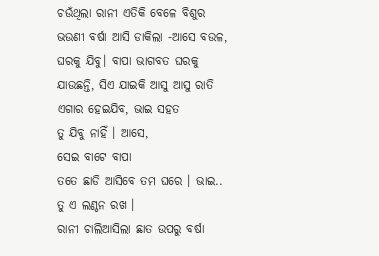ଚଉଁଥିଲା ରାନୀ ଏତିକି ବେଳେ ବିଶୁର
ଭଉଣୀ ବର୍ଷା ଆସି ଡାକିଲା -ଆସେ ବଉଳ, ଘରକୁ ଯିବୁ। ବାପା ଭାଗବତ ଘରକୁ ଯାଉଛନ୍ତି, ସିଏ ଯାଇକି ଆସୁ ଆସୁ ରାତି ଏଗାର ହେଇଯିବ, ଭାଇ ସହତ
ତୁ ଯିବୁ ନାହିଁ । ଆସେ,
ସେଇ ବାଟେ ବାପା
ତତେ ଛାଡି ଆସିବେ ତମ ଘରେ । ଭାଇ.. ତୁ ଏ ଲଣ୍ଠନ ରଖ ।
ରାନୀ ଚାଲିଆସିଲା ଛାତ ଉପରୁ ବର୍ଷା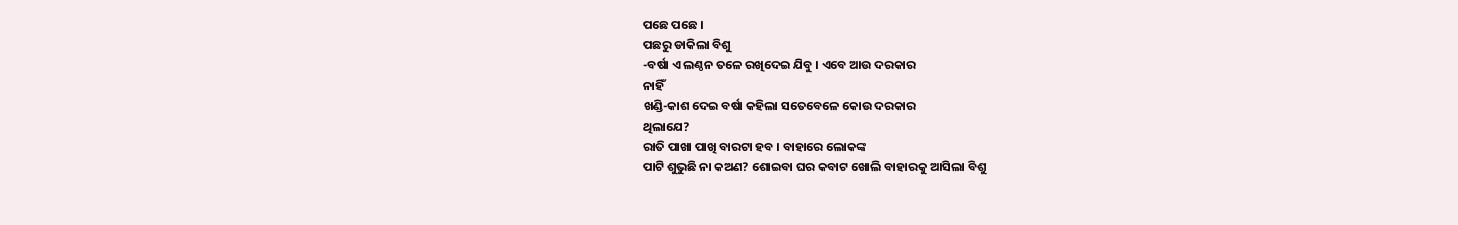ପଛେ ପଛେ ।
ପଛରୁ ଡାକିଲା ବିଶୁ
-ବର୍ଷା ଏ ଲଣ୍ଠନ ତଳେ ରଖିଦେଇ ଯିବୁ । ଏବେ ଆଉ ଦରକାର
ନାହିଁ
ଖଣ୍ଡି-କାଶ ଦେଇ ବର୍ଷା କହିଲା ସତେବେଳେ କୋଉ ଦରକାର
ଥିଲାଯେ?
ରାତି ପାଖା ପାଖି ବାରଟା ହବ । ବାହାରେ ଲୋକଙ୍କ
ପାଟି ଶୁଭୁଛି ନା କଅଣ? ଶୋଇବା ଘର କବାଟ ଖୋଲି ବାହାରକୁ ଆସିଲା ବିଶୁ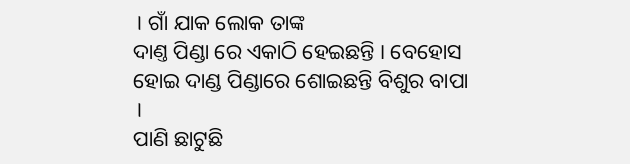। ଗାଁ ଯାକ ଲୋକ ତାଙ୍କ
ଦାଣ୍ତ ପିଣ୍ଡା ରେ ଏକାଠି ହେଇଛନ୍ତି । ବେହୋସ ହୋଇ ଦାଣ୍ଡ ପିଣ୍ଡାରେ ଶୋଇଛନ୍ତି ବିଶୁର ବାପା ।
ପାଣି ଛାଟୁଛି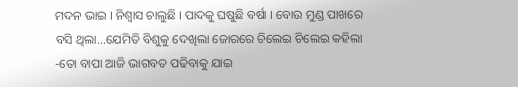ମଦନ ଭାଇ । ନିଶ୍ୱାସ ଚାଲୁଛି । ପାଦକୁ ଘଷୁଛି ବର୍ଷା । ବୋଉ ମୁଣ୍ଡ ପାଖରେ
ବସି ଥିଲା...ଯେମିତି ବିଶୁକୁ ଦେଖିଲା ଜୋରରେ ଚିଲେଇ ଚିଲେଇ କହିଲା
-ତୋ ବାପା ଆଜି ଭାଗବତ ପଢିବାକୁ ଯାଇ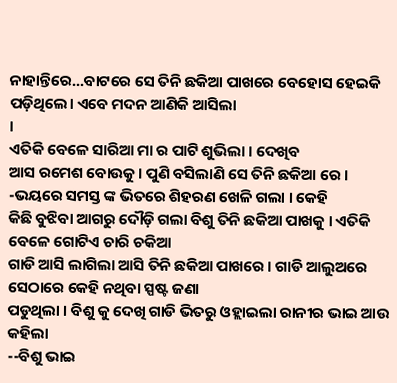ନାହାନ୍ତିରେ...ବାଟରେ ସେ ତିନି ଛକିଆ ପାଖରେ ବେହୋସ ହେଇକି ପଡ଼ିଥିଲେ। ଏବେ ମଦନ ଆଣିକି ଆସିଲା
।
ଏତିକି ବେଳେ ସାରିଆ ମା ର ପାଟି ଶୁଭିଲା । ଦେଖିବ
ଆସ ରମେଶ ବୋଉକୁ । ପୁଣି ବସିଲାଣି ସେ ତିନି ଛକିଆ ରେ ।
-ଭୟରେ ସମସ୍ତ ଙ୍କ ଭିତରେ ଶିହରଣ ଖେଳି ଗଲା । କେହି
କିଛି ବୁଝିବା ଆଗରୁ ଦୌଡ଼ି ଗଲା ବିଶୁ ତିନି ଛକିଆ ପାଖକୁ । ଏତିକି ବେଳେ ଗୋଟିଏ ଚାରି ଚକିଆ
ଗାଡି ଆସି ଲାଗିଲା ଆସି ତିନି ଛକିଆ ପାଖରେ । ଗାଡି ଆଲୁଅରେ ସେଠାରେ କେହି ନଥିବା ସ୍ପଷ୍ଟ ଜଣା
ପଡୁଥିଲା । ବିଶୁ କୁ ଦେଖି ଗାଡି ଭିତରୁ ଓହ୍ଲାଇଲା ରାନୀର ଭାଇ ଆଉ କହିଲା
--ବିଶୁ ଭାଇ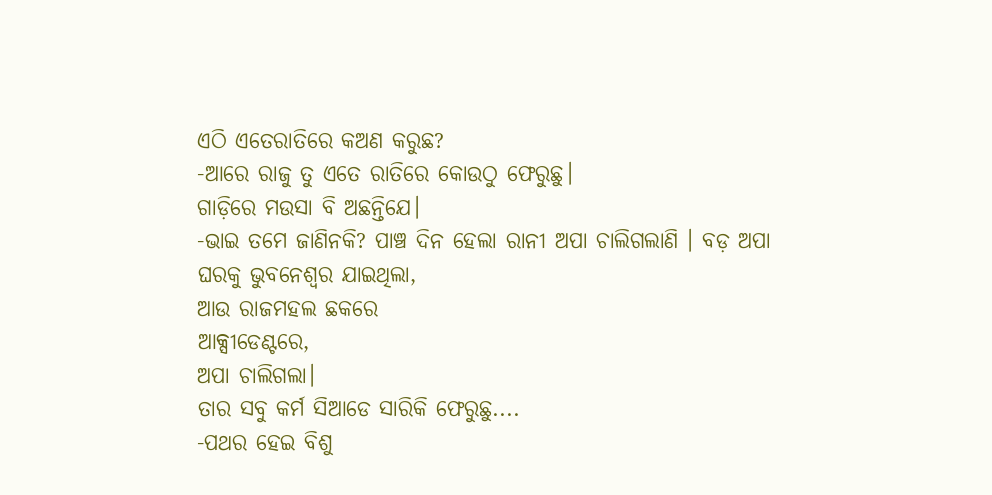ଏଠି ଏତେରାତିରେ କଅଣ କରୁଛ?
-ଆରେ ରାଜୁ ତୁ ଏତେ ରାତିରେ କୋଉଠୁ ଫେରୁଛୁ।
ଗାଡ଼ିରେ ମଉସା ବି ଅଛନ୍ତିଯେ।
-ଭାଇ ତମେ ଜାଣିନକି? ପାଞ୍ଚ ଦିନ ହେଲା ରାନୀ ଅପା ଚାଲିଗଲାଣି । ବଡ଼ ଅପା
ଘରକୁ ଭୁବନେଶ୍ୱର ଯାଇଥିଲା,
ଆଉ ରାଜମହଲ ଛକରେ
ଆକ୍ସୀଡେଣ୍ଟରେ,
ଅପା ଚାଲିଗଲା।
ତାର ସବୁ କର୍ମ ସିଆଡେ ସାରିକି ଫେରୁଛୁ....
-ପଥର ହେଇ ବିଶୁ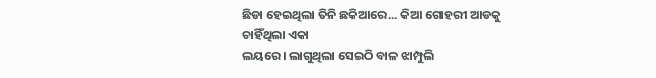ଛିଡା ହେଇଥିଲା ତିନି ଛକିଆରେ... କିଆ ଗୋହରୀ ଆଡକୁ ଚାହିଁଥିଲା ଏକା
ଲୟରେ। ଲାଗୁଥିଲା ସେଇଠି ବାଳ ଝାମ୍ପୁଲି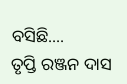ବସିଛି....
ତୃପ୍ତି ରଞ୍ଜନ ଦାସ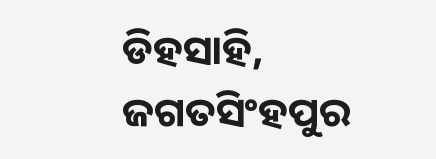ଡିହସାହି, ଜଗତସିଂହପୁର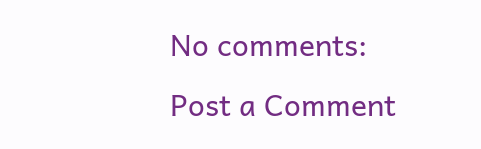No comments:
Post a Comment